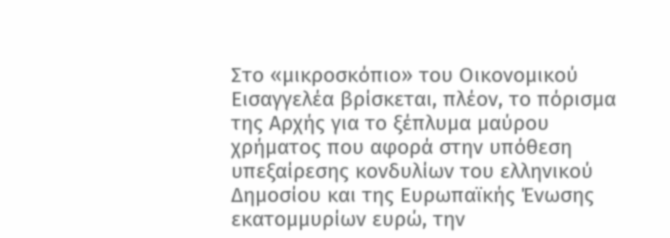Στο «μικροσκόπιο» του Οικονομικού Εισαγγελέα βρίσκεται, πλέον, το πόρισμα της Αρχής για το ξέπλυμα μαύρου χρήματος που αφορά στην υπόθεση υπεξαίρεσης κονδυλίων του ελληνικού Δημοσίου και της Ευρωπαϊκής Ένωσης εκατομμυρίων ευρώ, την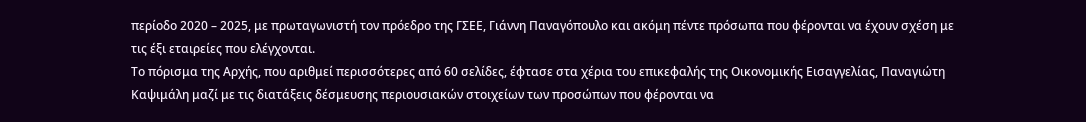περίοδο 2020 – 2025, με πρωταγωνιστή τον πρόεδρο της ΓΣΕΕ, Γιάννη Παναγόπουλο και ακόμη πέντε πρόσωπα που φέρονται να έχουν σχέση με τις έξι εταιρείες που ελέγχονται.
Το πόρισμα της Αρχής, που αριθμεί περισσότερες από 60 σελίδες, έφτασε στα χέρια του επικεφαλής της Οικονομικής Εισαγγελίας, Παναγιώτη Καψιμάλη μαζί με τις διατάξεις δέσμευσης περιουσιακών στοιχείων των προσώπων που φέρονται να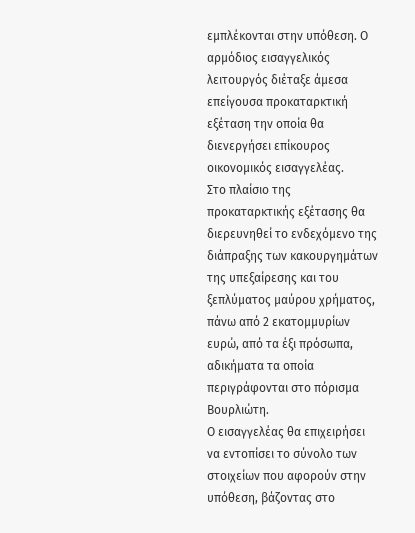εμπλέκονται στην υπόθεση. Ο αρμόδιος εισαγγελικός λειτουργός διέταξε άμεσα επείγουσα προκαταρκτική εξέταση την οποία θα διενεργήσει επίκουρος οικονομικός εισαγγελέας.
Στο πλαίσιο της προκαταρκτικής εξέτασης θα διερευνηθεί το ενδεχόμενο της διάπραξης των κακουργημάτων της υπεξαίρεσης και του ξεπλύματος μαύρου χρήματος, πάνω από 2 εκατομμυρίων ευρώ, από τα έξι πρόσωπα, αδικήματα τα οποία περιγράφονται στο πόρισμα Βουρλιώτη.
Ο εισαγγελέας θα επιχειρήσει να εντοπίσει το σύνολο των στοιχείων που αφορούν στην υπόθεση, βάζοντας στο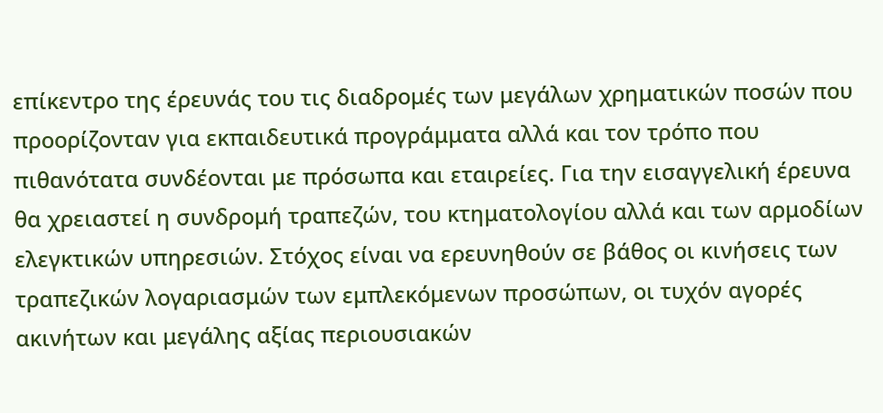επίκεντρο της έρευνάς του τις διαδρομές των μεγάλων χρηματικών ποσών που προορίζονταν για εκπαιδευτικά προγράμματα αλλά και τον τρόπο που πιθανότατα συνδέονται με πρόσωπα και εταιρείες. Για την εισαγγελική έρευνα θα χρειαστεί η συνδρομή τραπεζών, του κτηματολογίου αλλά και των αρμοδίων ελεγκτικών υπηρεσιών. Στόχος είναι να ερευνηθούν σε βάθος οι κινήσεις των τραπεζικών λογαριασμών των εμπλεκόμενων προσώπων, οι τυχόν αγορές ακινήτων και μεγάλης αξίας περιουσιακών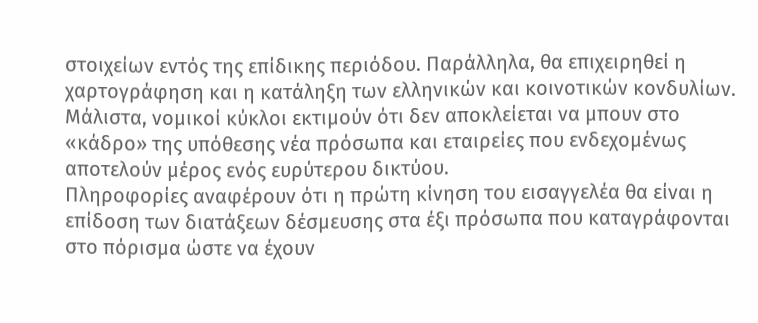στοιχείων εντός της επίδικης περιόδου. Παράλληλα, θα επιχειρηθεί η χαρτογράφηση και η κατάληξη των ελληνικών και κοινοτικών κονδυλίων. Μάλιστα, νομικοί κύκλοι εκτιμούν ότι δεν αποκλείεται να μπουν στο «κάδρο» της υπόθεσης νέα πρόσωπα και εταιρείες που ενδεχομένως αποτελούν μέρος ενός ευρύτερου δικτύου.
Πληροφορίες αναφέρουν ότι η πρώτη κίνηση του εισαγγελέα θα είναι η επίδοση των διατάξεων δέσμευσης στα έξι πρόσωπα που καταγράφονται στο πόρισμα ώστε να έχουν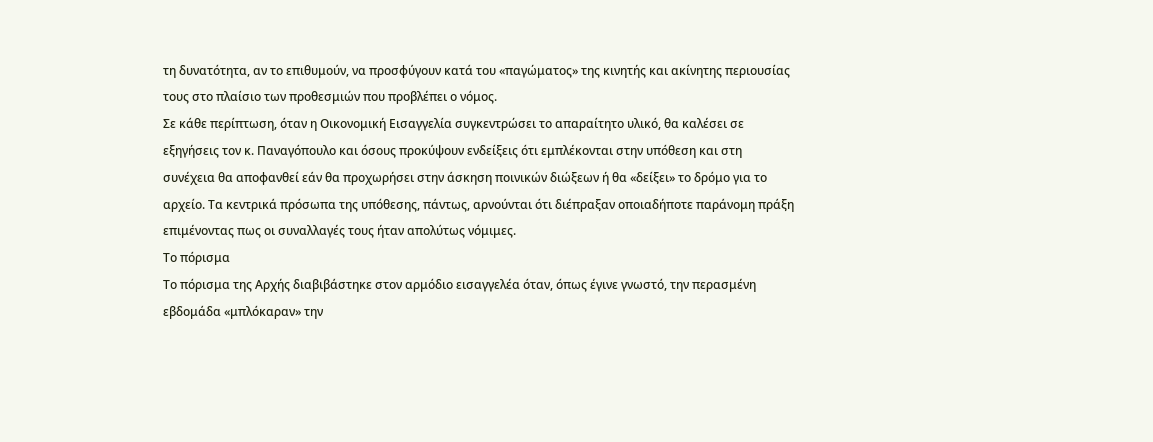τη δυνατότητα, αν το επιθυμούν, να προσφύγουν κατά του «παγώματος» της κινητής και ακίνητης περιουσίας τους στο πλαίσιο των προθεσμιών που προβλέπει ο νόμος.
Σε κάθε περίπτωση, όταν η Οικονομική Εισαγγελία συγκεντρώσει το απαραίτητο υλικό, θα καλέσει σε εξηγήσεις τον κ. Παναγόπουλο και όσους προκύψουν ενδείξεις ότι εμπλέκονται στην υπόθεση και στη συνέχεια θα αποφανθεί εάν θα προχωρήσει στην άσκηση ποινικών διώξεων ή θα «δείξει» το δρόμο για το αρχείο. Τα κεντρικά πρόσωπα της υπόθεσης, πάντως, αρνούνται ότι διέπραξαν οποιαδήποτε παράνομη πράξη επιμένοντας πως οι συναλλαγές τους ήταν απολύτως νόμιμες.
Το πόρισμα
Το πόρισμα της Αρχής διαβιβάστηκε στον αρμόδιο εισαγγελέα όταν, όπως έγινε γνωστό, την περασμένη εβδομάδα «μπλόκαραν» την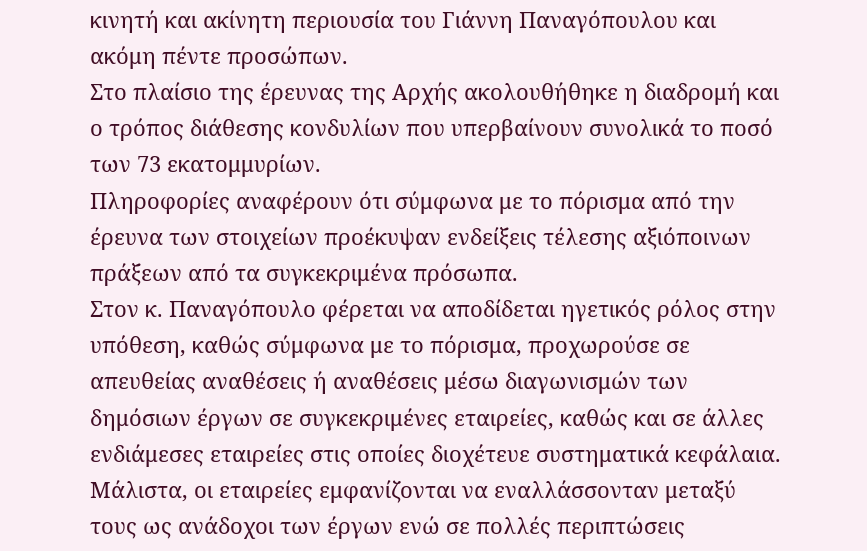κινητή και ακίνητη περιουσία του Γιάννη Παναγόπουλου και ακόμη πέντε προσώπων.
Στο πλαίσιο της έρευνας της Αρχής ακολουθήθηκε η διαδρομή και ο τρόπος διάθεσης κονδυλίων που υπερβαίνουν συνολικά το ποσό των 73 εκατομμυρίων.
Πληροφορίες αναφέρουν ότι σύμφωνα με το πόρισμα από την έρευνα των στοιχείων προέκυψαν ενδείξεις τέλεσης αξιόποινων πράξεων από τα συγκεκριμένα πρόσωπα.
Στον κ. Παναγόπουλο φέρεται να αποδίδεται ηγετικός ρόλος στην υπόθεση, καθώς σύμφωνα με το πόρισμα, προχωρούσε σε απευθείας αναθέσεις ή αναθέσεις μέσω διαγωνισμών των δημόσιων έργων σε συγκεκριμένες εταιρείες, καθώς και σε άλλες ενδιάμεσες εταιρείες στις οποίες διοχέτευε συστηματικά κεφάλαια. Μάλιστα, οι εταιρείες εμφανίζονται να εναλλάσσονταν μεταξύ τους ως ανάδοχοι των έργων ενώ σε πολλές περιπτώσεις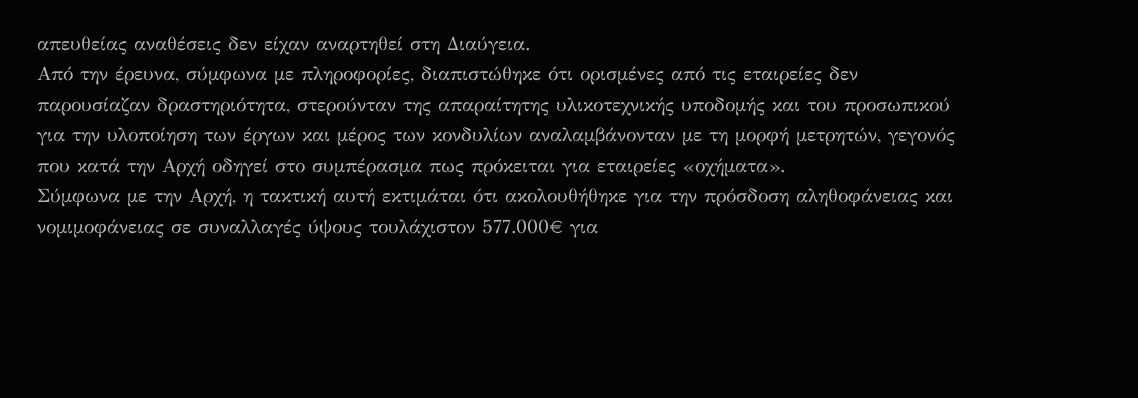απευθείας αναθέσεις δεν είχαν αναρτηθεί στη Διαύγεια.
Από την έρευνα, σύμφωνα με πληροφορίες, διαπιστώθηκε ότι ορισμένες από τις εταιρείες δεν παρουσίαζαν δραστηριότητα, στερούνταν της απαραίτητης υλικοτεχνικής υποδομής και του προσωπικού για την υλοποίηση των έργων και μέρος των κονδυλίων αναλαμβάνονταν με τη μορφή μετρητών, γεγονός που κατά την Αρχή οδηγεί στο συμπέρασμα πως πρόκειται για εταιρείες «οχήματα».
Σύμφωνα με την Αρχή, η τακτική αυτή εκτιμάται ότι ακολουθήθηκε για την πρόσδοση αληθοφάνειας και νομιμοφάνειας σε συναλλαγές ύψους τουλάχιστον 577.000€ για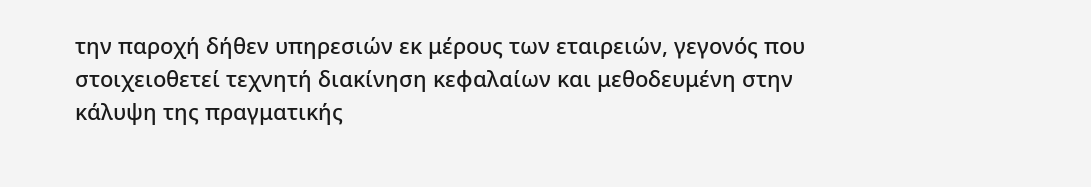την παροχή δήθεν υπηρεσιών εκ μέρους των εταιρειών, γεγονός που στοιχειοθετεί τεχνητή διακίνηση κεφαλαίων και μεθοδευμένη στην κάλυψη της πραγματικής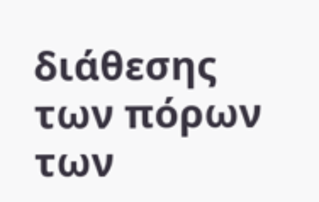διάθεσης των πόρων των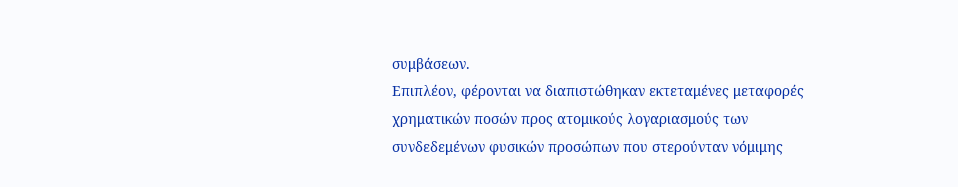συμβάσεων.
Επιπλέον, φέρονται να διαπιστώθηκαν εκτεταμένες μεταφορές χρηματικών ποσών προς ατομικούς λογαριασμούς των συνδεδεμένων φυσικών προσώπων που στερούνταν νόμιμης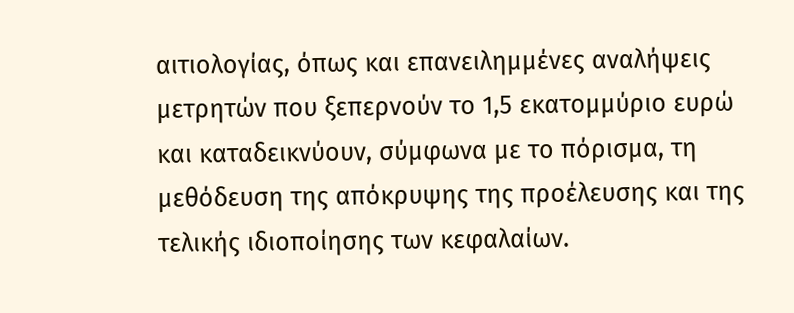αιτιολογίας, όπως και επανειλημμένες αναλήψεις μετρητών που ξεπερνούν το 1,5 εκατομμύριο ευρώ και καταδεικνύουν, σύμφωνα με το πόρισμα, τη μεθόδευση της απόκρυψης της προέλευσης και της τελικής ιδιοποίησης των κεφαλαίων.